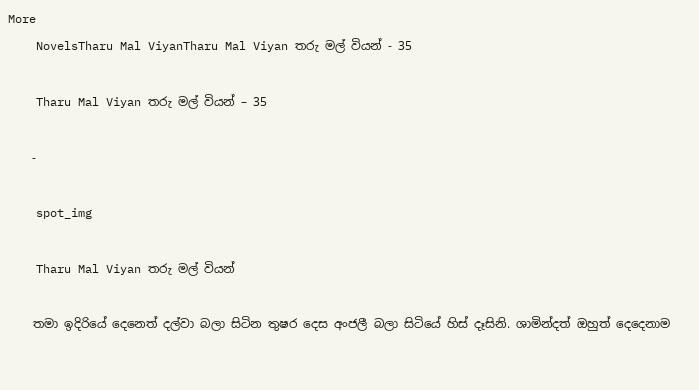More
    NovelsTharu Mal ViyanTharu Mal Viyan තරු මල් වියන් - 35

    Tharu Mal Viyan තරු මල් වියන් – 35

    -

    spot_img

    Tharu Mal Viyan තරු මල් වියන්

    තමා ඉදිරියේ දෙනෙත් දල්වා බලා සිටින තුෂර දෙස අංජලී බලා සිටියේ හිස් දෑසිනි. ශාමින්දත් ඔහුත් දෙදෙනාම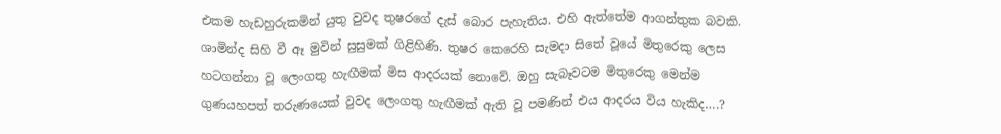එකම හැඩහුරුකමින් යුතු වුවද තුෂරගේ දැස් බොර පැහැතිය. එහි ඇත්තේම ආගන්තුක බවකි. ශාමින්ද සිහි වී ඈ මුවින් සුසුමක් ගිළිහිණි. තුෂර කෙරෙහි සැමදා සිතේ වූයේ මිතුරෙකු ලෙස හටගන්නා වූ ලෙංගතු හැඟීමක් මිස ආදරයක් නොවේ. ඔහු සැබෑවටම මිතුරෙකු මෙන්ම ගුණයහපත් තරුණයෙක් වුවද ලෙංගතු හැඟීමක් ඇති වූ පමණින් එය ආදරය විය හැකිද….?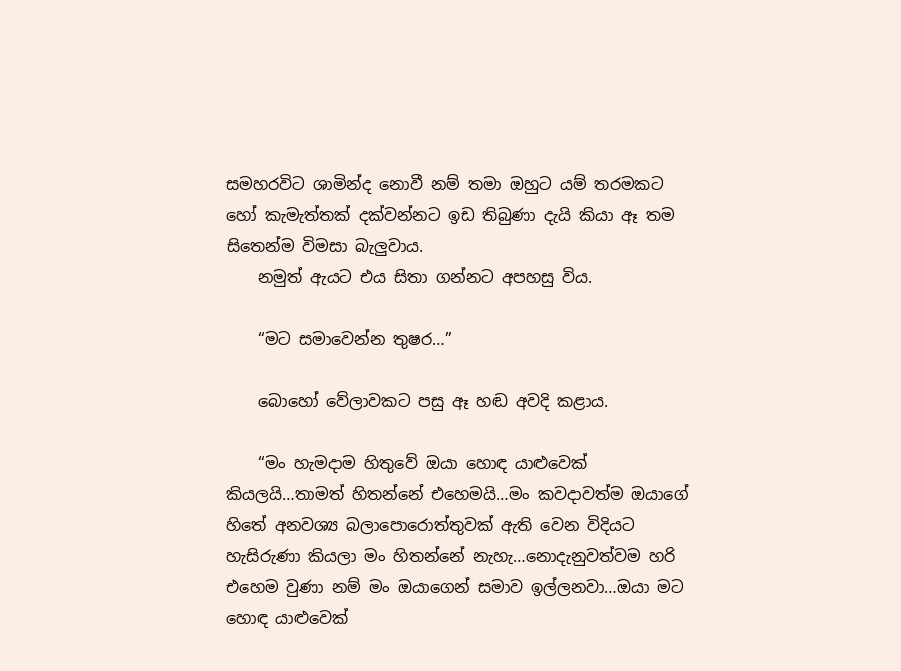සමහරවිට ශාමින්ද නොවී නම් තමා ඔහුට යම් තරමකට හෝ කැමැත්තක් දක්වන්නට ඉඩ තිබුණා දැයි කියා ඈ තම සිතෙන්ම විමසා බැලුවාය.
    නමුත් ඇයට එය සිතා ගන්නට අපහසු විය.

    “මට සමාවෙන්න තුෂර…”

    බොහෝ වේලාවකට පසු ඈ හඬ අවදි කළාය.

    “මං හැමදාම හිතුවේ ඔයා හොඳ යාළුවෙක් කියලයි…තාමත් හිතන්නේ එහෙමයි…මං කවදාවත්ම ඔයාගේ හිතේ අනවශ්‍ය බලාපොරොත්තුවක් ඇති වෙන විදියට හැසිරුණා කියලා මං හිතන්නේ නැහැ…නොදැනුවත්වම හරි එහෙම වුණා නම් මං ඔයාගෙන් සමාව ඉල්ලනවා…ඔයා මට හොඳ යාළුවෙක්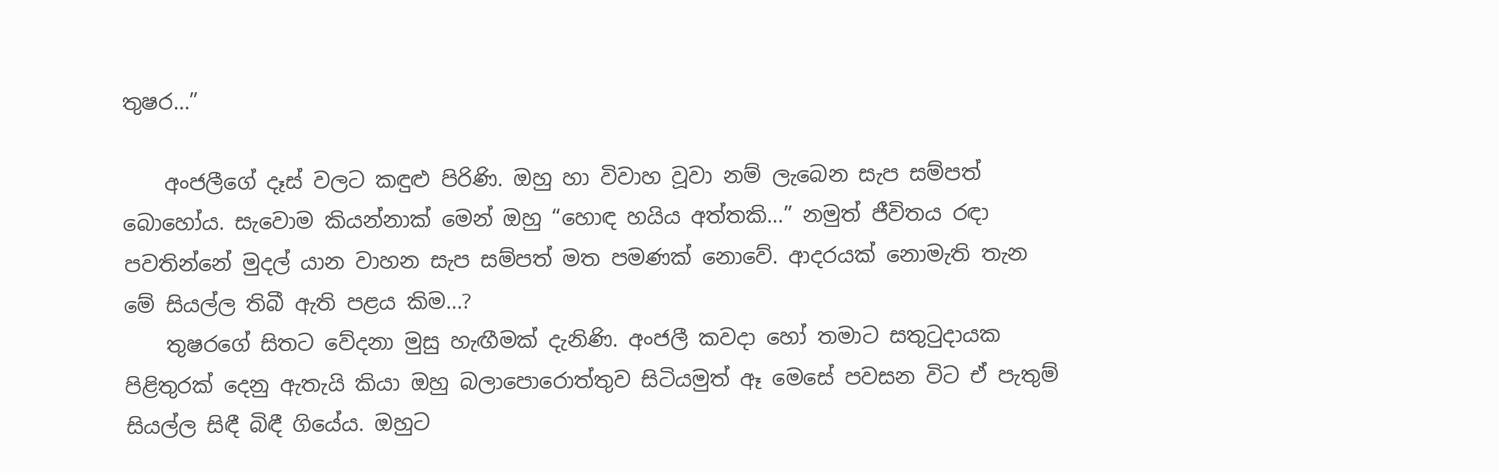තුෂර…”

    අංජලීගේ දෑස් වලට කඳුළු පිරිණි. ඔහු හා විවාහ වූවා නම් ලැබෙන සැප සම්පත් බොහෝය. සැවොම කියන්නාක් මෙන් ඔහු “හොඳ හයිය අත්තකි…” නමුත් ජීවිතය රඳා පවතින්නේ මුදල් යාන වාහන සැප සම්පත් මත පමණක් නොවේ. ආදරයක් නොමැති තැන මේ සියල්ල තිබී ඇති පළය කිම…?
    තුෂරගේ සිතට වේදනා මුසු හැඟීමක් දැනිණි. අංජලී කවදා හෝ තමාට සතුටුදායක පිළිතුරක් දෙනු ඇතැයි කියා ඔහු බලාපොරොත්තුව සිටියමුත් ඈ මෙසේ පවසන විට ඒ පැතුම් සියල්ල සිඳී බිඳී ගියේය. ඔහුට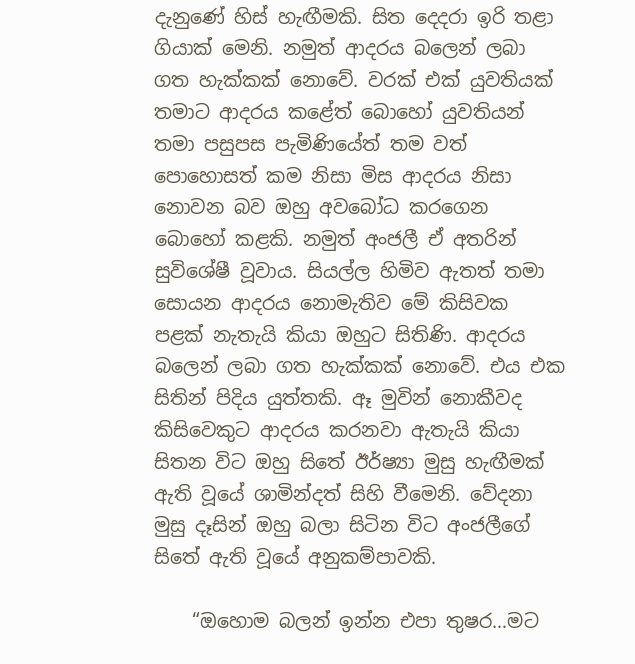දැනුණේ හිස් හැඟීමකි. සිත දෙදරා ඉරි තළා ගියාක් මෙනි. නමුත් ආදරය බලෙන් ලබා ගත හැක්කක් නොවේ. වරක් එක් යුවතියක් තමාට ආදරය කළේත් බොහෝ යුවතියන් තමා පසුපස පැමිණියේත් තම වත් පොහොසත් කම නිසා මිස ආදරය නිසා නොවන බව ඔහු අවබෝධ කරගෙන බොහෝ කළකි. නමුත් අංජලී ඒ අතරින් සුවිශේෂී වූවාය. සියල්ල හිමිව ඇතත් තමා සොයන ආදරය නොමැතිව මේ කිසිවක පළක් නැතැයි කියා ඔහුට සිතිණි. ආදරය බලෙන් ලබා ගත හැක්කක් නොවේ. එය එක සිතින් පිදිය යුත්තකි. ඈ මුවින් නොකීවද කිසිවෙකුට ආදරය කරනවා ඇතැයි කියා සිතන විට ඔහු සිතේ ඊර්ෂ්‍යා මුසු හැඟීමක් ඇති වූයේ ශාමින්දත් සිහි වීමෙනි. වේදනා මුසු දෑසින් ඔහු බලා සිටින විට අංජලීගේ සිතේ ඇති වූයේ අනුකම්පාවකි.

    “ඔහොම බලන් ඉන්න එපා තුෂර…මට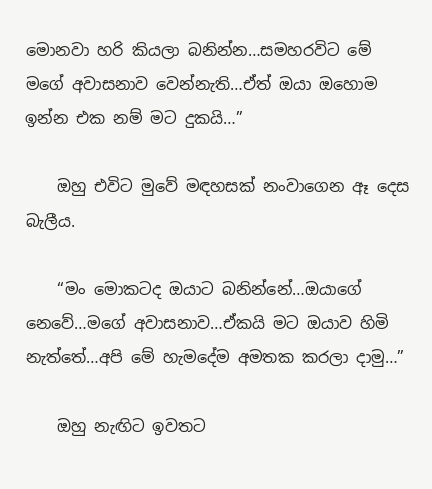මොනවා හරි කියලා බනින්න…සමහරවිට මේ මගේ අවාසනාව වෙන්නැති…ඒත් ඔයා ඔහොම ඉන්න එක නම් මට දුකයි…”

    ඔහු එවිට මුවේ මඳහසක් නංවාගෙන ඈ දෙස බැලීය.

    “මං මොකටද ඔයාට බනින්නේ…ඔයාගේ නෙවේ…මගේ අවාසනාව…ඒකයි මට ඔයාව හිමි නැත්තේ…අපි මේ හැමදේම අමතක කරලා දාමු…”

    ඔහු නැඟිට ඉවතට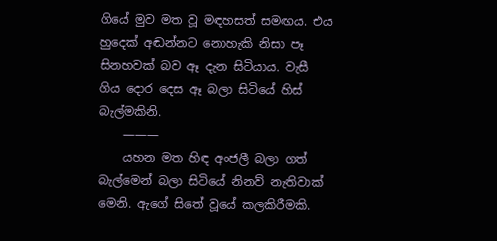ගියේ මුව මත වූ මඳහසත් සමඟය. එය හුදෙක් අඬන්නට නොහැකි නිසා පෑ සිනහවක් බව ඈ දැන සිටියාය. වැසී ගිය දොර දෙස ඈ බලා සිටියේ හිස් බැල්මකිනි.
    ———
    යහන මත හිඳ අංජලී බලා ගත් බැල්මෙන් බලා සිටියේ නිනව් නැතිවාක් මෙනි. ඇගේ සිතේ වූයේ කලකිරීමකි.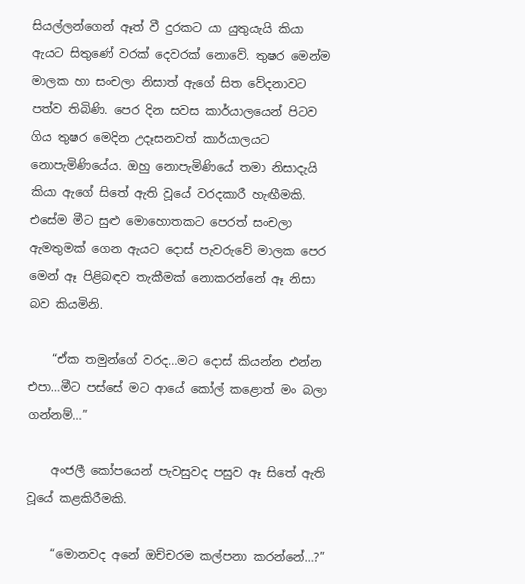සියල්ලන්ගෙන් ඈත් වී දුරකට යා යුතුයැයි කියා ඇයට සිතුණේ වරක් දෙවරක් නොවේ. තුෂර මෙන්ම මාලක හා සංචලා නිසාත් ඇගේ සිත වේදනාවට පත්ව තිබිණි. පෙර දින සවස කාර්යාලයෙන් පිටව ගිය තුෂර මෙදින උදෑසනවත් කාර්යාලයට නොපැමිණියේය. ඔහු නොපැමිණියේ තමා නිසාදැයි කියා ඇගේ සිතේ ඇති වූයේ වරදකාරී හැඟීමකි. එසේම මීට සුළු මොහොතකට පෙරත් සංචලා ඇමතුමක් ගෙන ඇයට දොස් පැවරුවේ මාලක පෙර මෙන් ඈ පිළිබඳව තැකීමක් නොකරන්නේ ඈ නිසා බව කියමිනි.

    “ඒක තමුන්ගේ වරද…මට දොස් කියන්න එන්න එපා…මීට පස්සේ මට ආයේ කෝල් කළොත් මං බලා ගන්නම්…”

    අංජලී කෝපයෙන් පැවසුවද පසුව ඈ සිතේ ඇති වූයේ කළකිරීමකි.

    “මොනවද අනේ ඔච්චරම කල්පනා කරන්නේ…?”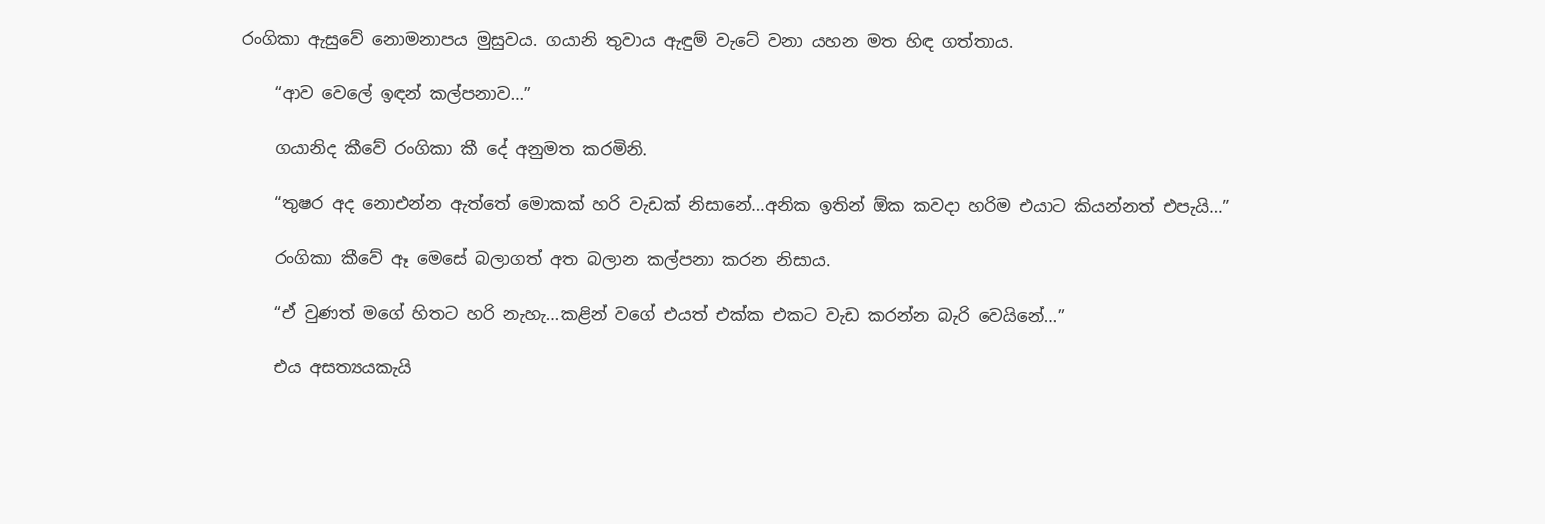රංගිකා ඇසුවේ නොමනාපය මුසුවය. ගයානි තුවාය ඇඳුම් වැටේ වනා යහන මත හිඳ ගත්තාය.

    “ආව වෙලේ ඉඳන් කල්පනාව…”

    ගයානිද කීවේ රංගිකා කී දේ අනුමත කරමිනි.

    “තුෂර අද නොඑන්න ඇත්තේ මොකක් හරි වැඩක් නිසානේ…අනික ඉතින් ඕක කවදා හරිම එයාට කියන්නත් එපැයි…”

    රංගිකා කීවේ ඈ මෙසේ බලාගත් අත බලාන කල්පනා කරන නිසාය.

    “ඒ වුණත් මගේ හිතට හරි නැහැ…කළින් වගේ එයත් එක්ක එකට වැඩ කරන්න බැරි වෙයිනේ…”

    එය අසත්‍යයකැයි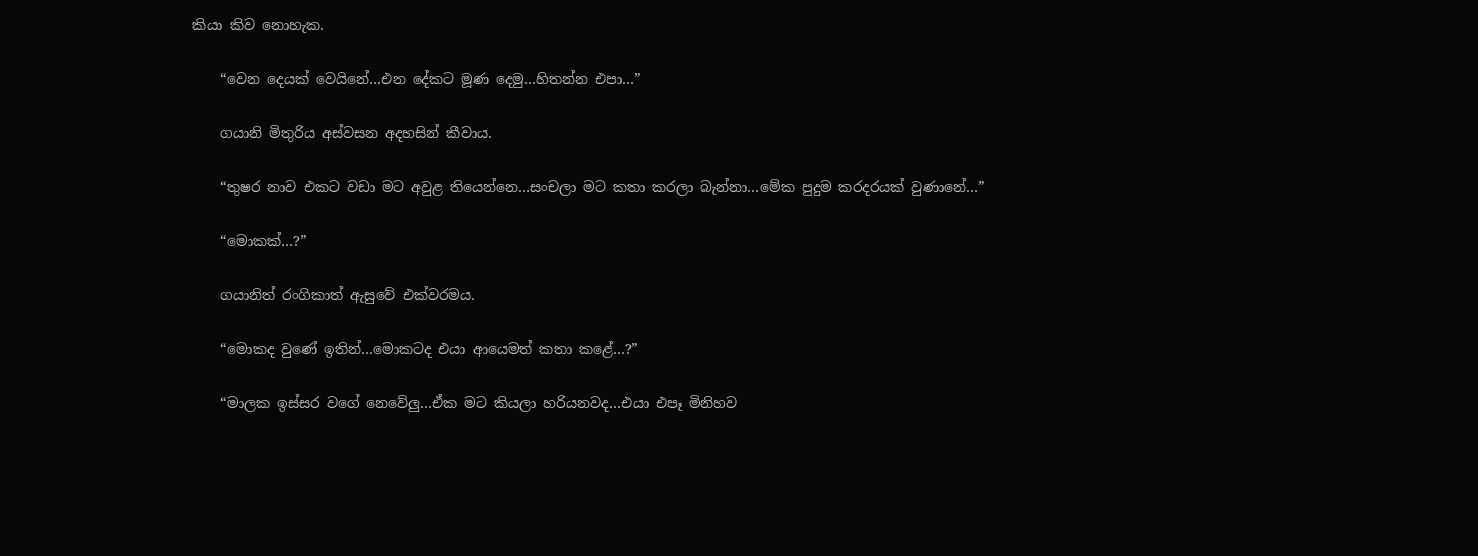කියා කිව නොහැක.

    “වෙන දෙයක් වෙයිනේ…එන දේකට මූණ දෙමු…හිතන්න එපා…”

    ගයානි මිතුරිය අස්වසන අදහසින් කීවාය.

    “තුෂර නාව එකට වඩා මට අවුළ තියෙන්නෙ…සංචලා මට කතා කරලා බැන්නා…මේක පුදුම කරදරයක් වුණානේ…”

    “මොකක්…?”

    ගයානිත් රංගිකාත් ඇසුවේ එක්වරමය.

    “මොකද වුණේ ඉතින්…මොකටද එයා ආයෙමත් කතා කළේ…?”

    “මාලක ඉස්සර වගේ නෙවේලු…ඒක මට කියලා හරියනවද…එයා එපෑ මිනිහව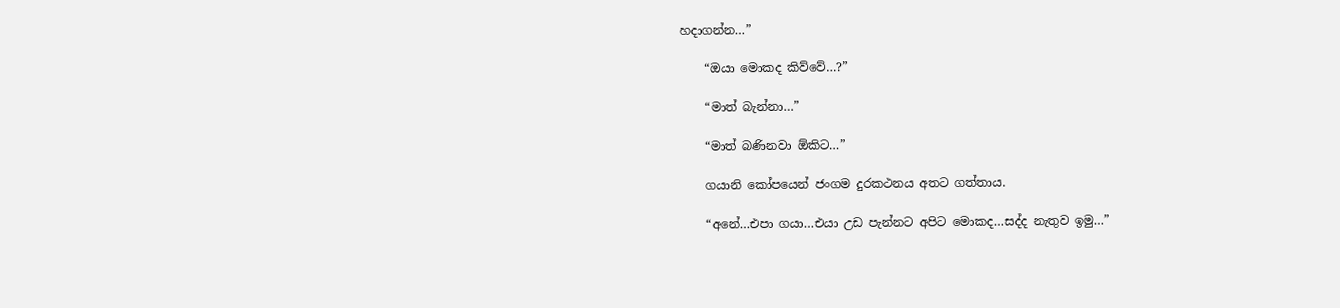හදාගන්න…”

    “ඔයා මොකද කිව්වේ…?”

    “මාත් බැන්නා…”

    “මාත් බණිනවා ඕකිට…”

    ගයානි කෝපයෙන් ජංගම දුරකථනය අතට ගත්තාය.

    “අනේ…එපා ගයා…එයා උඩ පැන්නට අපිට මොකද…සද්ද නැතුව ඉමු…”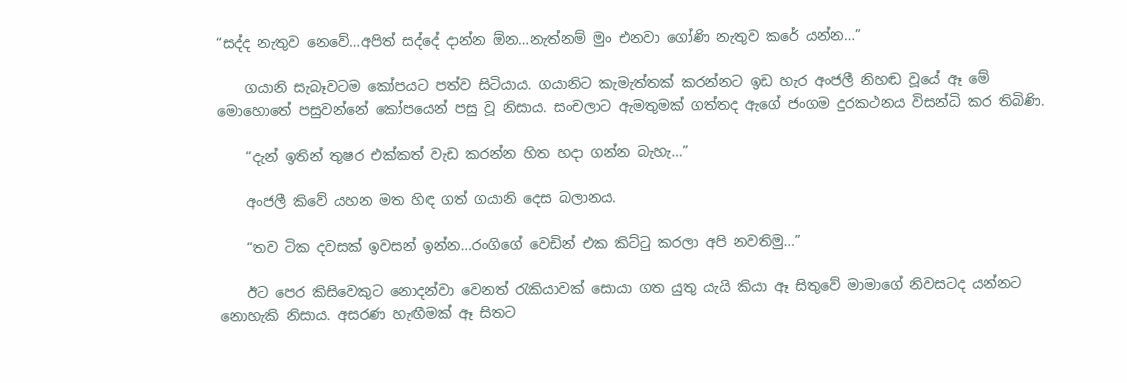“සද්ද නැතුව නෙවේ…අපිත් සද්දේ දාන්න ඕන…නැත්නම් මුං එනවා ගෝණි නැතුව කරේ යන්න…”

    ගයානි සැබෑවටම කෝපයට පත්ව සිටියාය. ගයානිට කැමැත්තක් කරන්නට ඉඩ හැර අංජලී නිහඬ වූයේ ඈ මේ මොහොතේ පසුවන්නේ කෝපයෙන් පසු වූ නිසාය. සංචලාට ඇමතුමක් ගත්තද ඇගේ ජංගම දුරකථනය විසන්ධි කර තිබිණි.

    “දැන් ඉතින් තුෂර එක්කත් වැඩ කරන්න හිත හදා ගන්න බැහැ…”

    අංජලී කිවේ යහන මත හිඳ ගත් ගයානි දෙස බලානය.

    “තව ටික දවසක් ඉවසන් ඉන්න…රංගිගේ වෙඩින් එක කිට්ටු කරලා අපි නවතිමු…”

    ඊට පෙර කිසිවෙකුට නොදන්වා වෙනත් රැකියාවක් සොයා ගත යුතු යැයි කියා ඈ සිතුවේ මාමාගේ නිවසටද යන්නට නොහැකි නිසාය. අසරණ හැඟීමක් ඈ සිතට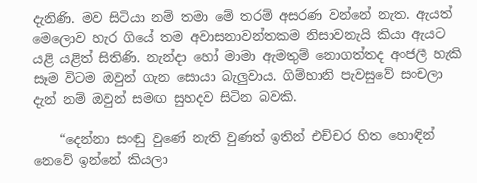දැනිණි. මව සිටියා නම් තමා මේ තරම් අසරණ වන්නේ නැත. ඇයත් මෙලොව හැර ගියේ තම අවාසනාවන්තකම නිසාවනැයි කියා ඇයට යළි යළිත් සිතිණි. නැන්දා හෝ මාමා ඇමතුම් නොගත්තද අංජලී හැකි සෑම විටම ඔවුන් ගැන සොයා බැලුවාය. ගිම්හානි පැවසුවේ සංචලා දැන් නම් ඔවුන් සමඟ සුහදව සිටින බවකි.

    “දෙන්නා සංඬු වුණේ නැති වුණත් ඉතින් එච්චර හිත හොඳින් නෙවේ ඉන්නේ කියලා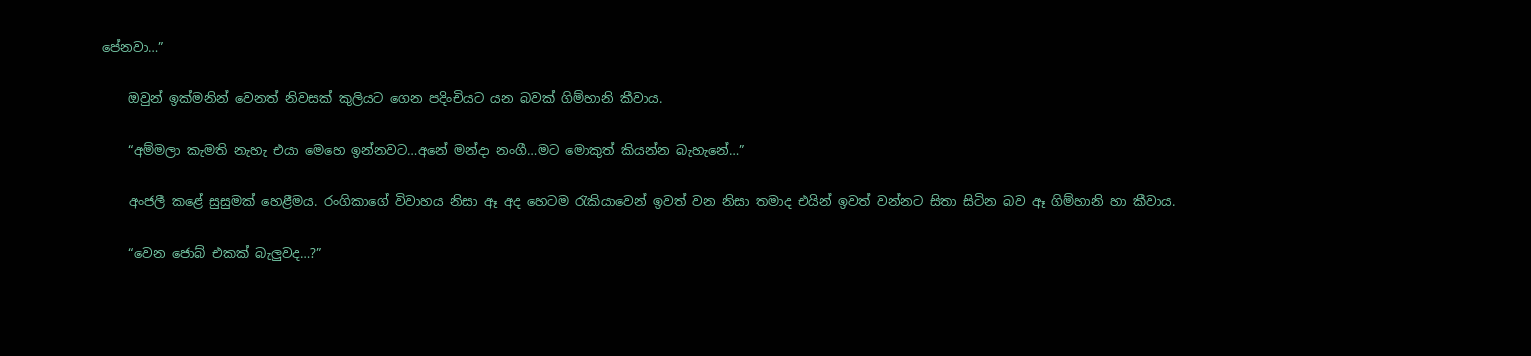පේනවා…”

    ඔවුන් ඉක්මනින් වෙනත් නිවසක් කුලියට ගෙන පදිංචියට යන බවක් ගිම්හානි කීවාය.

    “අම්මලා කැමති නැහැ එයා මෙහෙ ඉන්නවට…අනේ මන්දා නංගී…මට මොකුත් කියන්න බැහැනේ…”

    අංජලී කළේ සුසුමක් හෙළීමය. රංගිකාගේ විවාහය නිසා ඈ අද හෙටම රැකියාවෙන් ඉවත් වන නිසා තමාද එයින් ඉවත් වන්නට සිතා සිටින බව ඈ ගිම්හානි හා කීවාය.

    “වෙන ජොබ් එකක් බැලුවද…?”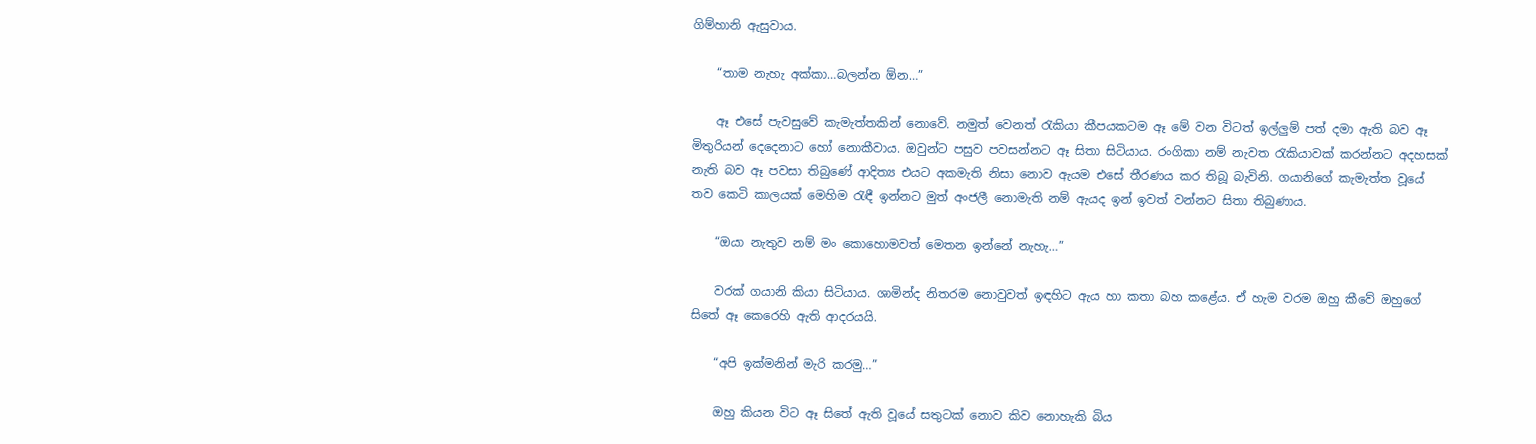ගිම්හානි ඇසුවාය.

    “තාම නැහැ අක්කා…බලන්න ඕන…”

    ඈ එසේ පැවසුවේ කැමැත්තකින් නොවේ. නමුත් වෙනත් රැකියා කීපයකටම ඈ මේ වන විටත් ඉල්ලුම් පත් දමා ඇති බව ඈ මිතුරියන් දෙදෙනාට හෝ නොකීවාය. ඔවුන්ට පසුව පවසන්නට ඈ සිතා සිටියාය. රංගිකා නම් නැවත රැකියාවක් කරන්නට අදහසක් නැති බව ඈ පවසා තිබුණේ ආදිත්‍ය එයට අකමැති නිසා නොව ඇයම එසේ තීරණය කර තිබූ බැවිනි. ගයානිගේ කැමැත්ත වූයේ තව කෙටි කාලයක් මෙහිම රැඳී ඉන්නට මුත් අංජලී නොමැති නම් ඇයද ඉන් ඉවත් වන්නට සිතා තිබුණාය.

    “ඔයා නැතුව නම් මං කොහොමවත් මෙතන ඉන්නේ නැහැ…”

    වරක් ගයානි කියා සිටියාය. ශාමින්ද නිතරම නොවුවත් ඉඳහිට ඇය හා කතා බහ කළේය. ඒ හැම වරම ඔහු කීවේ ඔහුගේ සිතේ ඈ කෙරෙහි ඇති ආදරයයි.

    “අපි ඉක්මනින් මැරි කරමු…”

    ඔහු කියන විට ඈ සිතේ ඇති වූයේ සතුටක් නොව කිව නොහැකි බිය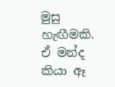මුසු හැඟීමකි. ඒ මන්ද කියා ඈ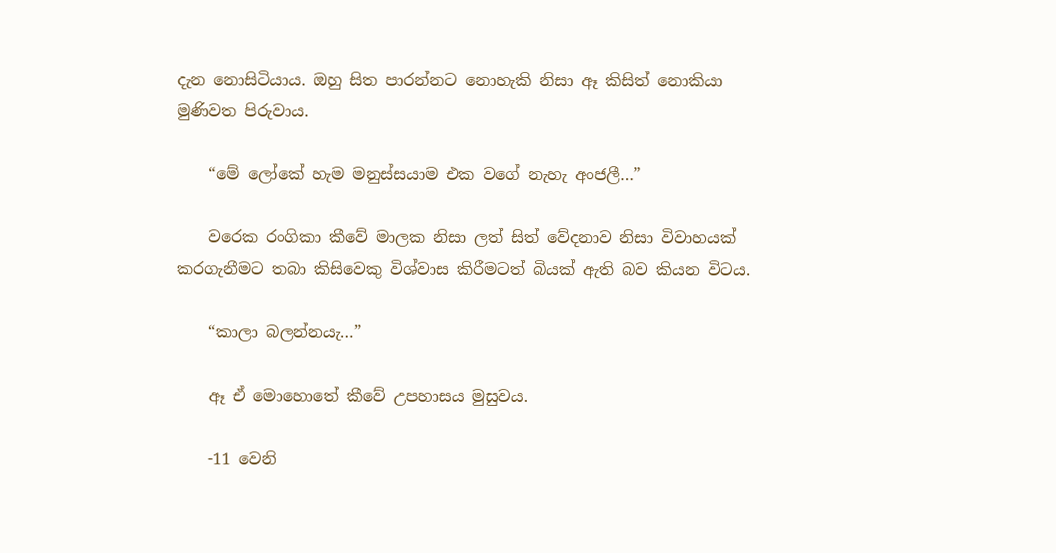දැන නොසිටියාය. ඔහු සිත පාරන්නට නොහැකි නිසා ඈ කිසිත් නොකියා මුණිවත පිරුවාය.

    “මේ ලෝකේ හැම මනුස්සයාම එක වගේ නැහැ අංජලී…”

    වරෙක රංගිකා කීවේ මාලක නිසා ලත් සිත් වේදනාව නිසා විවාහයක් කරගැනීමට තබා කිසිවෙකු විශ්වාස කිරීමටත් බියක් ඇති බව කියන විටය.

    “කාලා බලන්නයැ…”

    ඈ ඒ මොහොතේ කීවේ උපහාසය මුසුවය.

    -11 වෙනි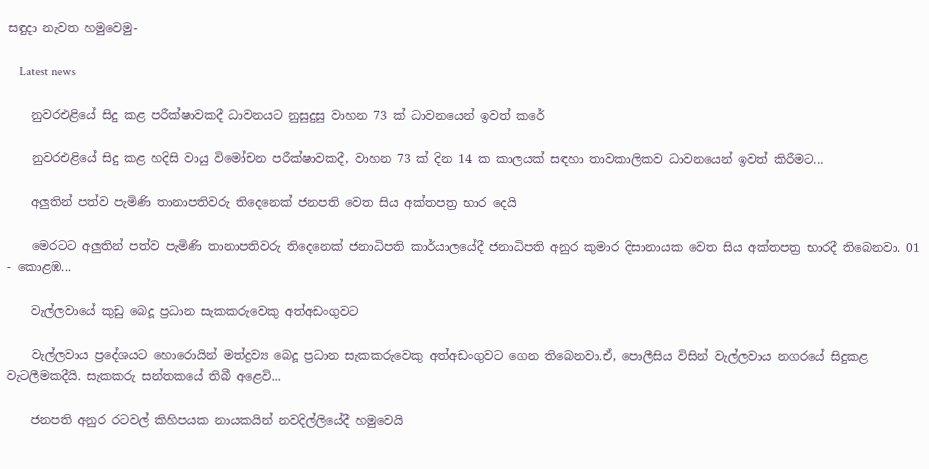සඳුදා නැවත හමුවෙමු-

    Latest news

    නුවරඑළියේ සිදු කළ පරීක්ෂාවකදී ධාවනයට නුසුදුසු වාහන 73 ක් ධාවනයෙන් ඉවත් කරේ

    නුවරඑළියේ සිදු කළ හදිසි වායු විමෝචන පරීක්ෂාවකදී, වාහන 73 ක් දින 14 ක කාලයක් සඳහා තාවකාලිකව ධාවනයෙන් ඉවත් කිරීමට...

    අලුතින් පත්ව පැමිණි තානාපතිවරු තිදෙනෙක් ජනපති වෙත සිය අක්තපත්‍ර භාර දෙයි

    මෙරටට අලුතින් පත්ව පැමිණි තානාපතිවරු තිදෙනෙක් ජනාධිපති කාර්යාලයේදී ජනාධිපති අනුර කුමාර දිසානායක වෙත සිය අක්තපත්‍ර භාරදී තිබෙනවා. 01 - කොළඹ...

    වැල්ලවායේ කුඩු බෙදූ ප්‍රධාන සැකකරුවෙකු අත්අඩංගුවට

    වැල්ලවාය ප්‍රදේශයට හොරොයින් මත්ද්‍රව්‍ය බෙදූ ප්‍රධාන සැකකරුවෙකු අත්අඩංගුවට ගෙන තිබෙනවා.ඒ, පොලීසිය විසින් වැල්ලවාය නගරයේ සිදුකළ වැටලීමකදීයි. සැකකරු සන්තකයේ තිබී අළෙවි...

    ජනපති අනුර රටවල් කිහිපයක නායකයින් නවදිල්ලියේදී හමුවෙයි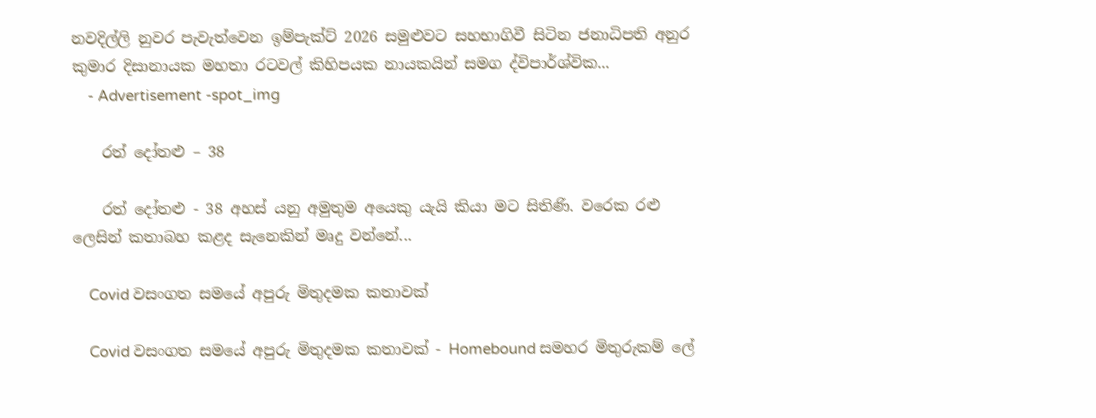නවදිල්ලි නුවර පැවැත්වෙන ඉම්පැක්ට් 2026 සමුළුවට සහභාගිවී සිටින ජනාධිපති අනුර කුමාර දිසානායක මහතා රටවල් කිහිපයක නායකයින් සමග ද්විපාර්ශ්වික...
    - Advertisement -spot_img

    රත් දෝතළු – 38

    රත් දෝතළු - 38 අහස් යනු අමුතුම අයෙකු යැයි කියා මට සිතිණි. වරෙක රළු ලෙසින් කතාබහ කළද සැනෙකින් මෘදු වන්නේ...

    Covid වසංගත සමයේ අපුරු මිතුදමක කතාවක්

    Covid වසංගත සමයේ අපුරු මිතුදමක කතාවක් - Homebound සමහර මිතුරුකම් ලේ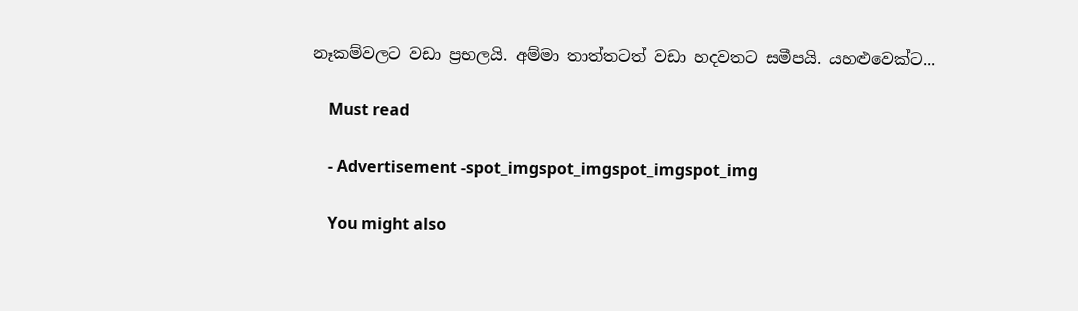නෑකම්වලට වඩා ප්‍රභලයි. අම්මා තාත්තටත් වඩා හදවතට සමීපයි. යහළුවෙක්ට...

    Must read

    - Advertisement -spot_imgspot_imgspot_imgspot_img

    You might also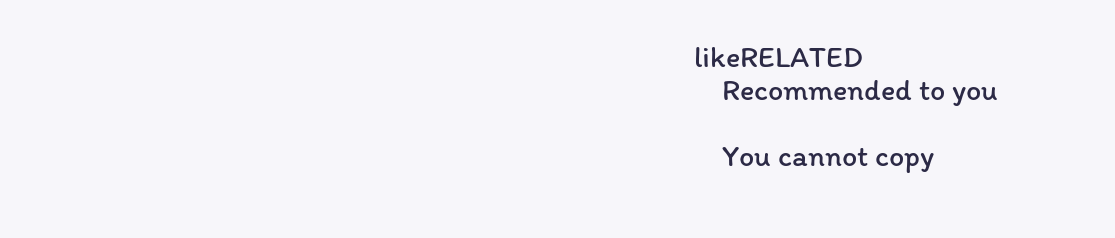likeRELATED
    Recommended to you

    You cannot copy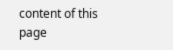content of this page